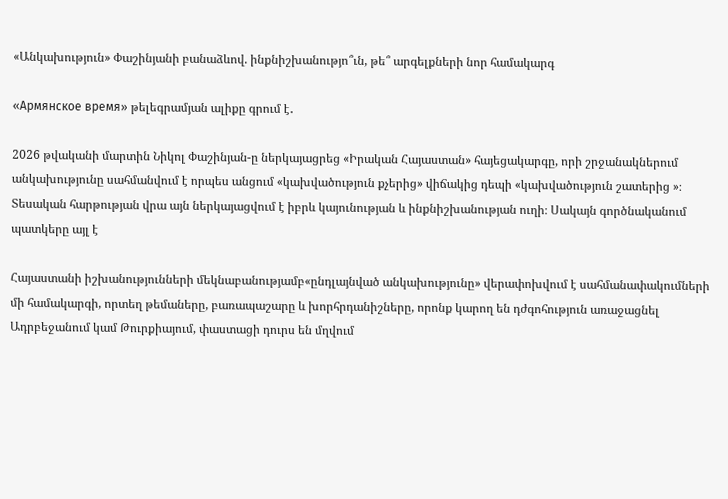«Անկախություն» Փաշինյանի բանաձևով. ինքնիշխանությո՞ւն, թե՞ արգելքների նոր համակարգ

«Армянское время» թելեգրամյան ալիքը գրում է․

2026 թվականի մարտին Նիկոլ Փաշինյան-ը ներկայացրեց «Իրական Հայաստան» հայեցակարգը, որի շրջանակներում անկախությունը սահմանվում է որպես անցում «կախվածություն քչերից» վիճակից դեպի «կախվածություն շատերից »։ Տեսական հարթության վրա այն ներկայացվում է իբրև կայունության և ինքնիշխանության ուղի։ Սակայն գործնականում պատկերը այլ է

Հայաստանի իշխանությունների մեկնաբանությամբ«ընդլայնված անկախությունը» վերափոխվում է սահմանափակումների մի համակարգի, որտեղ թեմաները, բառապաշարը և խորհրդանիշները, որոնք կարող են դժգոհություն առաջացնել Ադրբեջանում կամ Թուրքիայում, փաստացի դուրս են մղվում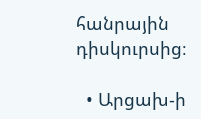հանրային դիսկուրսից։

  • Արցախ-ի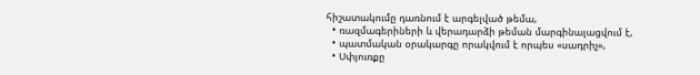հիշատակումը դառնում է արգելված թեմա,
  • ռազմագերիների և վերադարձի թեման մարգինալացվում է,
  • պատմական օրակարգը որակվում է որպես «սադրիչ»,
  • Սփյուռքը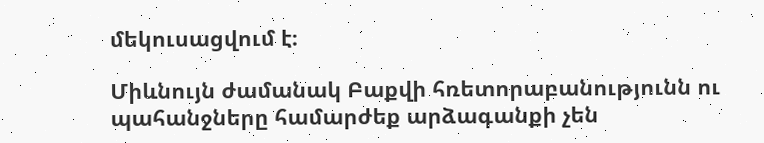մեկուսացվում է։

Միևնույն ժամանակ Բաքվի հռետորաբանությունն ու պահանջները համարժեք արձագանքի չեն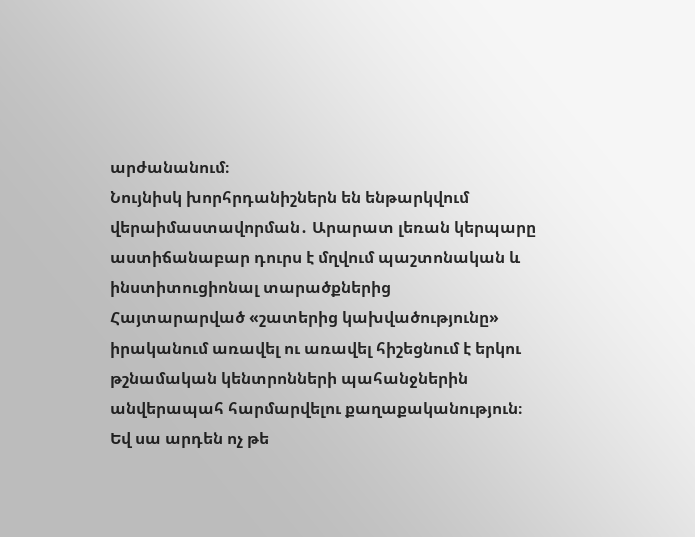արժանանում։
Նույնիսկ խորհրդանիշներն են ենթարկվում վերաիմաստավորման․ Արարատ լեռան կերպարը աստիճանաբար դուրս է մղվում պաշտոնական և ինստիտուցիոնալ տարածքներից
Հայտարարված «շատերից կախվածությունը» իրականում առավել ու առավել հիշեցնում է երկու թշնամական կենտրոնների պահանջներին անվերապահ հարմարվելու քաղաքականություն։
Եվ սա արդեն ոչ թե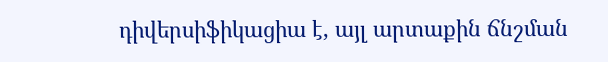դիվերսիֆիկացիա է, այլ արտաքին ճնշման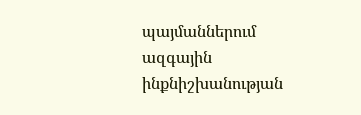պայմաններում ազգային ինքնիշխանության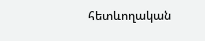հետևողական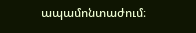ապամոնտաժում։